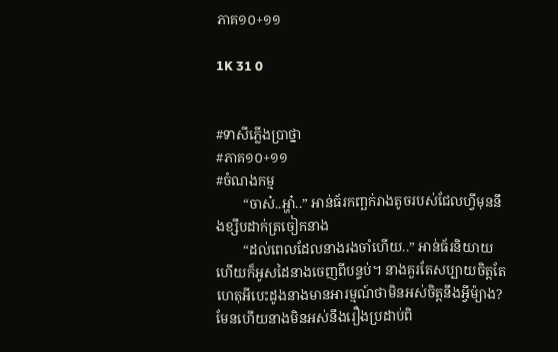ភាគ១០+១១

1K 31 0


#ទាសីភ្លើងប្រាថ្នា
#ភាគ១០+១១
#ចំណងកម្ម
        “ចាស៎..អ្ហា៎..” អាន់ធ័រកញ្ឆក់រាងតូចរបស់ជែលហ្វីមុននឹងខ្សឹបដាក់ត្រចៀកនាង
        “ដល់ពេលដែលនាងរងចាំហើយ..” អាន់ធ័រនិយាយហើយក៏អូសដៃនាងចេញពីបន្ទប់។ នាងគួរតែសប្បាយចិត្តតែហេតុអីបេះដូងនាងមានអារម្មណ៍ថាមិនអស់ចិត្តនឹងអ្វីម៉្យាង?មែនហើយនាងមិនអស់នឹងរឿងប្រដាប់ពិ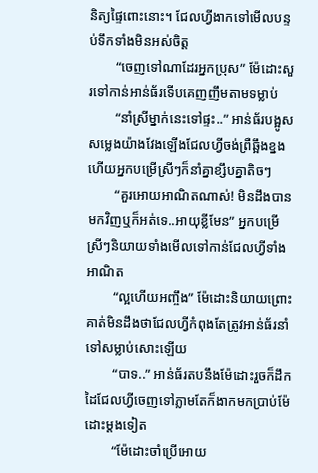និត្យផ្ទៃពោះនោះ។ ជែលហ្វីងាកទៅមើលបន្ទប់ទឹកទាំងមិនអស់ចិត្ត
        “ចេញទៅណាដែរអ្នកប្រុស” ម៉ែដោះសួរទៅកាន់អាន់ធ័រទើបគេញញឹមតាមទម្លាប់
        “នាំស្រីម្នាក់នេះទៅផ្ទះ..” អាន់ធ័របង្អូសសម្លេងយ៉ាងវែងឡើងជែលហ្វីចង់ព្រឺឆ្អឹងខ្នងហើយអ្នកបម្រើស្រីៗក៏នាំគ្នាខ្សឹបគ្នាតិចៗ
        “គួរអោយអាណិតណាស់! មិនដឹងបានមកវិញឬក៏អត់ទេ..អាយុខ្លីមែន” អ្នកបម្រើស្រីៗនិយាយទាំងមើលទៅកាន់ជែលហ្វីទាំងអាណិត
        “ល្អហើយអញ្ចឹង” ម៉ែដោះនិយាយព្រោះគាត់មិនដឹងថាជែលហ្វីកំពុងតែត្រូវអាន់ធ័រនាំទៅសម្លាប់សោះឡើយ
        “បាទ..” អាន់ធ័រតបនឹងម៉ែដោះរួចក៏ដឹកដៃជែលហ្វីចេញទៅភ្លាមតែក៏ងាកមកប្រាប់ម៉ែដោះម្ដងទៀត
        “ម៉ែដោះចាំប្រើអោយ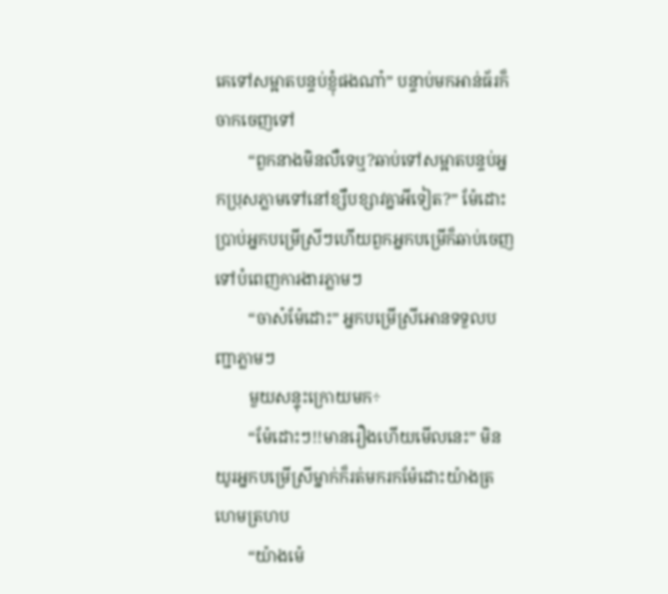គេទៅសម្អាតបន្ទប់ខ្ញុំផងណា៎” បន្ទាប់មកអាន់ធ័រក៏ចាកចេញទៅ
        “ពួកនាងមិនលឺទេឬ?ឆាប់ទៅសម្អាតបន្ទប់អ្នកប្រុសភ្លាមទៅនៅខ្សឹបខ្សាវគ្នាអីទៀត?” ម៉ែដោះប្រាប់អ្នកបម្រើស្រីៗហើយពួកអ្នកបម្រើក៏ឆាប់ចេញទៅបំពេញការងារភ្លាមៗ
        “ចាស៎ម៉ែដោះ” អ្នកបម្រើស្រីអោនទទួលបញ្ជាភ្លាមៗ
        មួយសន្ទុះក្រោយមក÷
        “ម៉ែដោះៗ!!មានរឿងហើយមើលនេះ” មិនយូរអ្នកបម្រើស្រីម្នាក់ក៏រត់មករកម៉ែដោះយ៉ាងត្រហេមត្រហប
        “យ៉ាងម៉េ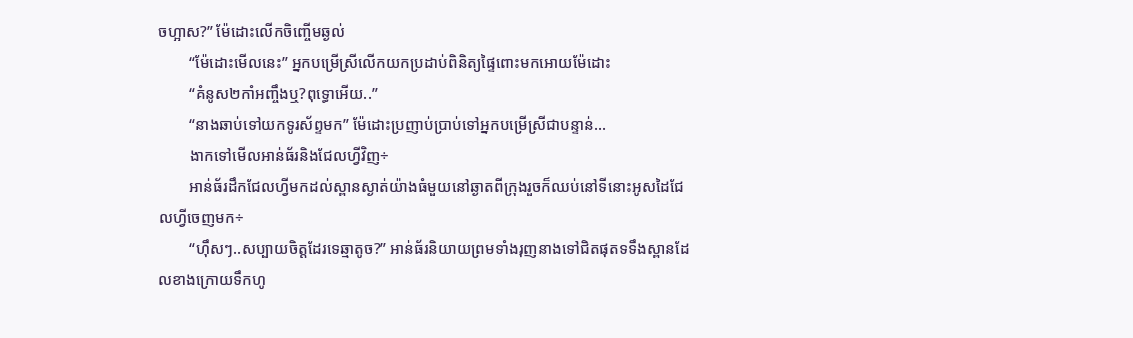ចហ្អាស?” ម៉ែដោះលើកចិញ្ចើមឆ្ងល់
        “ម៉ែដោះមើលនេះ” អ្នកបម្រើស្រីលើកយកប្រដាប់ពិនិត្យផ្ទៃពោះមកអោយម៉ែដោះ
        “គំនូស២កាំអញ្ចឹងឬ?ពុទ្ធោអើយ..”
        “នាងឆាប់ទៅយកទូរស័ព្ទមក” ម៉ែដោះប្រញាប់ប្រាប់ទៅអ្នកបម្រើស្រីជាបន្ទាន់...
        ងាកទៅមើលអាន់ធ័រនិងជែលហ្វីវិញ÷
        អាន់ធ័រដឹកជែលហ្វីមកដល់ស្ពានស្ងាត់យ៉ាងធំមួយនៅឆ្ងាតពីក្រុងរួចក៏ឈប់នៅទីនោះអូសដៃជែលហ្វីចេញមក÷
        “ហ៊ឹសៗ..សប្បាយចិត្តដែរទេឆ្មាតូច?” អាន់ធ័រនិយាយព្រមទាំងរុញនាងទៅជិតផុតទទឹងស្ពានដែលខាងក្រោយទឹកហូ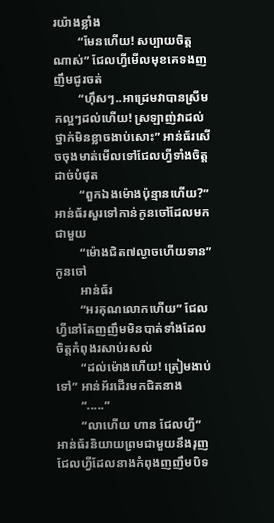រយ៉ាងខ្លាំង
        “មែនហើយ! សប្បាយចិត្តណាស់” ជែលហ្វីមើលមុខគេទងញញឹមជូរចត់
        “ហ៊ឹសៗ..អាដ្រេមវាបានស្រីមកល្អៗដល់ហើយ! ស្រឡាញ់វាដល់ថ្នាក់មិនខ្លាចងាប់សោះ” អាន់ធ័រសើចចុងមាត់មើលទៅជែលហ្វីទាំងចិត្តដាច់បំផុត
        “ពួកឯងម៉ោងប៉ុន្មានហើយ?” អាន់ធ័រសួរទៅកាន់កូនចៅដែលមកជាមួយ
        “ម៉ោងជិត៧ល្ងាចហើយទាន” កូនចៅ
        អាន់ធ័រ
        “អរគុណលោកហើយ” ជែលហ្វីនៅតែញញឹមមិនបាត់ទាំងដែលចិត្តកំពុងរសាប់រសល់
        “ដល់ម៉ោងហើយ! ត្រៀមងាប់ទៅ” អាន់អ័រដើរមកជិតនាង
        “.....”
        “លាហើយ ហាន ជែលហ្វី” អាន់ធ័រនិយាយព្រមជាមួយនឹងរុញជែលហ្វីដែលនាងកំពុងញញឹមបិទ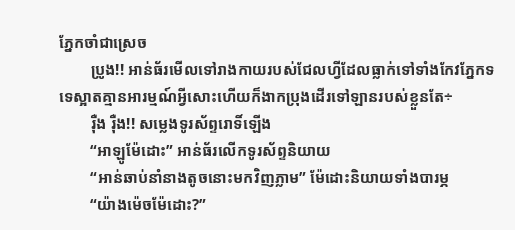ភ្នែកចាំជាស្រេច
        ប្រូង!! អាន់ធ័រមើលទៅរាងកាយរបស់ជែលហ្វីដែលធ្លាក់ទៅទាំងកែវភ្នែកទទេស្អាតគ្មានអារម្មណ៍អ្វីសោះហើយក៏ងាកប្រុងដើរទៅឡានរបស់ខ្លួនតែ÷
        រ៉ឺង រ៉ឺង!! សម្លេងទូរស័ព្ទរោទិ៍ឡើង
        “អាឡូម៉ែដោះ” អាន់ធ័រលើកទូរស័ព្ទនិយាយ
        “អាន់ឆាប់នាំនាងតូចនោះមកវិញភ្លាម” ម៉ែដោះនិយាយទាំងបារម្ភ
        “យ៉ាងម៉េចម៉ែដោះ?”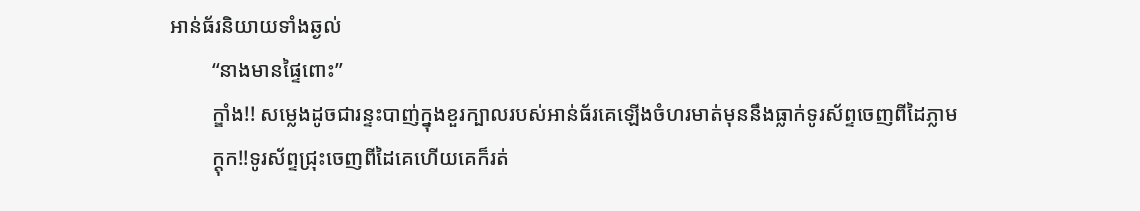អាន់ធ័រនិយាយទាំងឆ្ងល់
        “នាងមានផ្ទៃពោះ”
        ក្ឌាំង!! សម្លេងដូចជារន្ទះបាញ់ក្នុងខួរក្បាលរបស់អាន់ធ័រគេឡើងចំហរមាត់មុននឹងធ្លាក់ទូរស័ព្ទចេញពីដៃភ្លាម
        ក្ដុក!!ទូរស័ព្ទជ្រុះចេញពីដៃគេហើយគេក៏រត់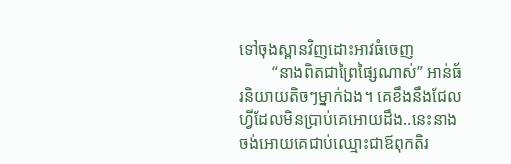ទៅចុងស្ពានវិញដោះអាវធំចេញ
        “នាងពិតជាព្រៃផ្សៃណាស់” អាន់ធ័រនិយាយតិចៗម្នាក់ឯង។ គេខឹងនឹងជែលហ្វីដែលមិនប្រាប់គេអោយដឹង..នេះនាងចង់អោយគេជាប់ឈ្មោះជាឪពុកតិរ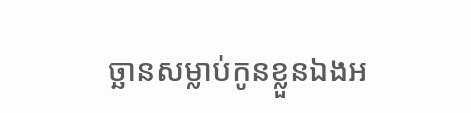ច្ឆានសម្លាប់កូនខ្លួនឯងអ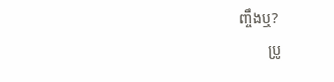ញ្ចឹងឬ?
        ប្រូ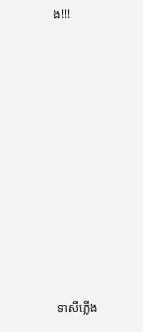ង!!!















ទាសីភ្លើង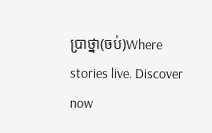ប្រាថ្នា(ចប់)Where stories live. Discover now